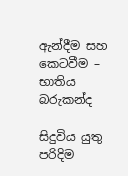ඇන්දීම සහ කෙටවීම – භාතිය බරුකන්ද

සිදුවිය යුතු පරිදිම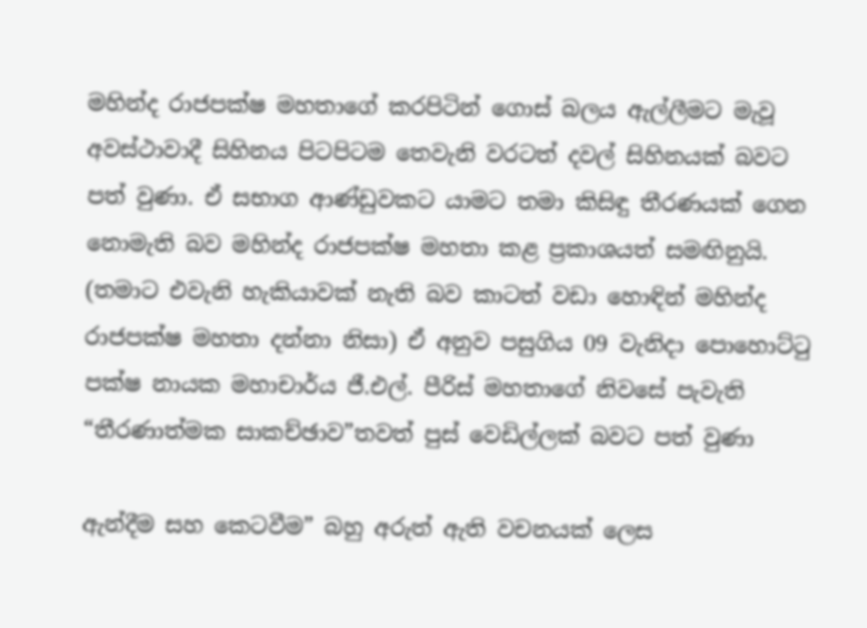මහින්ද රාජපක්ෂ මහතාගේ කරපිටින් ගොස් බලය ඇල්ලීමට මැවූ අවස්ථාවාදී සිහිනය පිටපිටම තෙවැනි වරටත් දවල් සිහිනයක් බවට පත් වුණා. ඒ සභාග ආණ්ඩුවකට යාමට තමා කිසිඳු තීරණයක් ගෙන නොමැති බව මහින්ද රාජපක්ෂ මහතා කළ ප්‍රකාශයත් සමඟිනුයි. (තමාට එවැනි හැකියාවක් නැති බව කාටත් වඩා හොඳින් මහින්ද රාජපක්ෂ මහතා දන්නා නිසා) ඒ අනුව පසුගිය 09 වැනිදා පොහොට්ටු පක්ෂ නායක මහාචාර්ය ජී.එල්. පීරිස් මහතාගේ නිවසේ පැවැති “තීරණාත්මක සාකච්ඡාව”තවත් පුස් වෙඩිල්ලක් බවට පත් වුණා

ඇන්දීම සහ කෙටවීම” බහු අරුත් ඇති වචනයක් ලෙස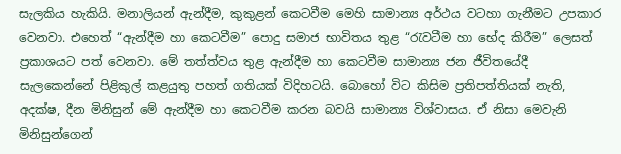සැලකිය හැකියි. මනාලියන් ඇන්දීම, කුකුළන් කෙටවීම මෙහි සාමාන්‍ය අර්ථය වටහා ගැනීමට උපකාර වෙනවා. එහෙත් “ඇන්දීම හා කෙටවීම” පොදු සමාජ භාවිතය තුළ “රැවටීම හා භේද කිරීම” ලෙසත් ප්‍රකාශයට පත් වෙනවා. මේ තත්ත්වය තුළ ඇන්දීම හා කෙටවීම සාමාන්‍ය ජන ජීවිතයේදී සැලකෙන්නේ පිළිකුල් කළයුතු පහත් ගතියක් විදිහටයි. බොහෝ විට කිසිම ප්‍රතිපත්තියක් නැති, අදක්ෂ, දීන මිනිසුන් මේ ඇන්දීම හා කෙටවීම කරන බවයි සාමාන්‍ය විශ්වාසය. ඒ නිසා මෙවැනි මිනිසුන්ගෙන්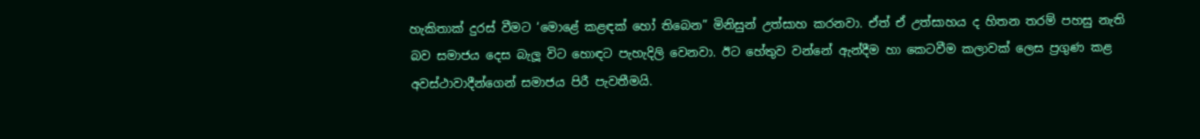හැකිතාක් දුරස් වීමට ‘මොළේ කළඳක් හෝ තිබෙන” මිනිසුන් උත්සාහ කරනවා. ඒත් ඒ උත්සාහය ද හිතන තරම් පහසු නැති බව සමාජය දෙස බැලූ විට හොඳට පැහැදිලි වෙනවා. ඊට හේතුව වන්නේ ඇන්දීම හා කෙටවීම කලාවක් ලෙස ප්‍රගුණ කළ අවස්ථාවාදීන්ගෙන් සමාජය පිරී පැවතීමයි.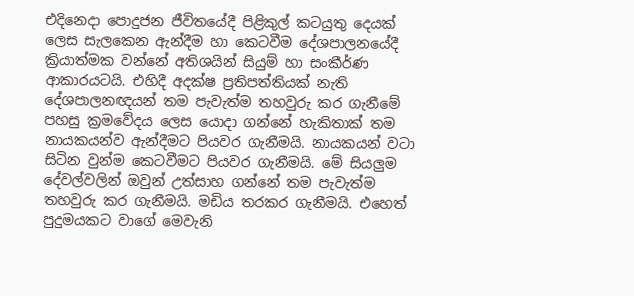එදිනෙදා පොදුජන ජීවිතයේදී පිළිකුල් කටයුතු දෙයක් ලෙස සැලකෙන ඇන්දීම හා කෙටවීම දේශපාලනයේදී ක්‍රියාත්මක වන්නේ අතිශයින් සියුම් හා සංකීර්ණ ආකාරයටයි. එහිදී අදක්ෂ ප්‍රතිපත්තියක් නැති දේශපාලනඥයන් තම පැවැත්ම තහවුරු කර ගැනීමේ පහසු ක්‍රමවේදය ලෙස යොදා ගන්නේ හැකිතාක් තම නායකයන්ව ඇන්දීමට පියවර ගැනීමයි. නායකයන් වටා සිටින වුන්ම කෙටවීමට පියවර ගැනීමයි. මේ සියලුම දේවල්වලින් ඔවුන් උත්සාහ ගන්නේ තම පැවැත්ම තහවුරු කර ගැනීමයි. මඩිය තරකර ගැනීමයි. එහෙත් පුදුමයකට වාගේ මෙවැනි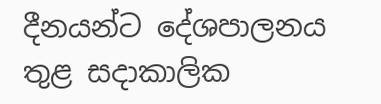දීනයන්ට දේශපාලනය තුළ සදාකාලික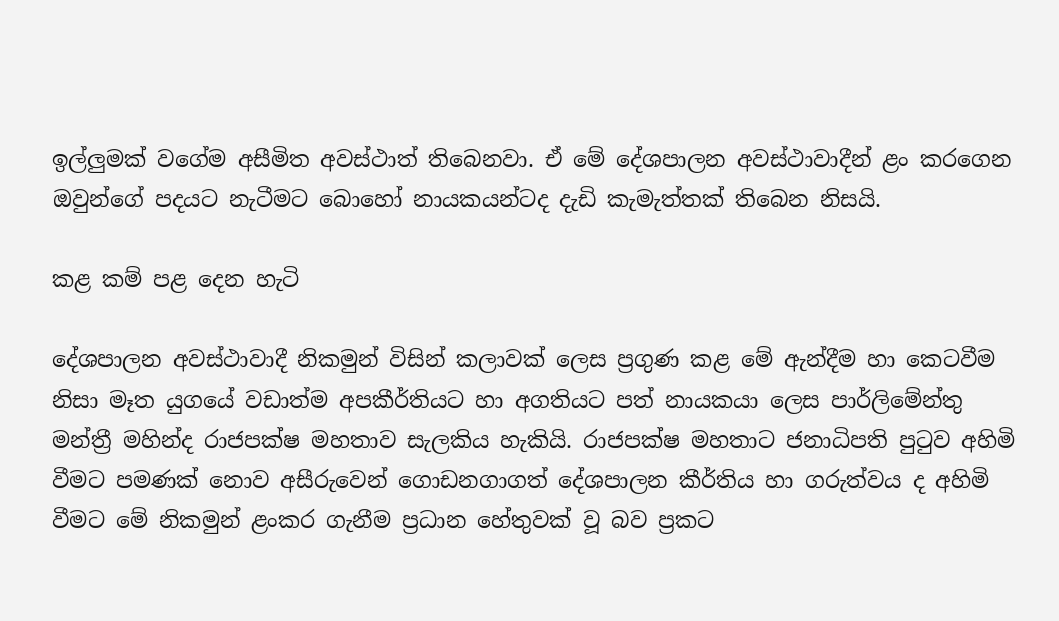ඉල්ලුමක් වගේම අසීමිත අවස්ථාත් තිබෙනවා. ඒ මේ දේශපාලන අවස්ථාවාදීන් ළං කරගෙන ඔවුන්ගේ පදයට නැටීමට බොහෝ නායකයන්ටද දැඩි කැමැත්තක් තිබෙන නිසයි.

කළ කම් පළ දෙන හැටි

දේශපාලන අවස්ථාවාදී නිකමුන් විසින් කලාවක් ලෙස ප්‍රගුණ කළ මේ ඇන්දීම හා කෙටවීම නිසා මෑත යුගයේ වඩාත්ම අපකීර්තියට හා අගතියට පත් නායකයා ලෙස පාර්ලිමේන්තු මන්ත්‍රී මහින්ද රාජපක්ෂ මහතාව සැලකිය හැකියි. රාජපක්ෂ මහතාට ජනාධිපති පුටුව අහිමි වීමට පමණක් නොව අසීරුවෙන් ගොඩනගාගත් දේශපාලන කීර්තිය හා ගරුත්වය ද අහිමි වීමට මේ නිකමුන් ළංකර ගැනීම ප්‍රධාන හේතුවක් වූ බව ප්‍රකට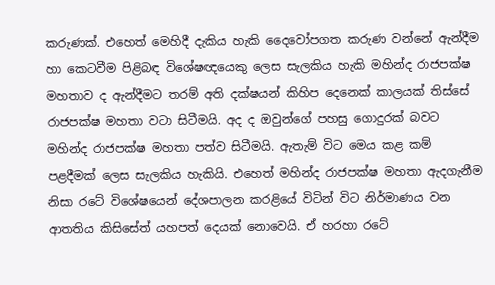කරුණක්. එහෙත් මෙහිදී දැකිය හැකි දෛවෝපගත කරුණ වන්නේ ඇන්දීම හා කෙටවීම පිළිබඳ විශේෂඥයෙකු ලෙස සැලකිය හැකි මහින්ද රාජපක්ෂ මහතාව ද ඇන්දීමට තරම් අති දක්ෂයන් කිහිප දෙනෙක් කාලයක් තිස්සේ රාජපක්ෂ මහතා වටා සිටීමයි. අද ද ඔවුන්ගේ පහසු ගොදුරක් බවට මහින්ද රාජපක්ෂ මහතා පත්ව සිටීමයි. ඇතැම් විට මෙය කළ කම් පළදීමක් ලෙස සැලකිය හැකියි. එහෙත් මහින්ද රාජපක්ෂ මහතා ඇදගැනීම නිසා රටේ විශේෂයෙන් දේශපාලන කරළියේ විටින් විට නිර්මාණය වන ආතතිය කිසිසේත් යහපත් දෙයක් නොවෙයි. ඒ හරහා රටේ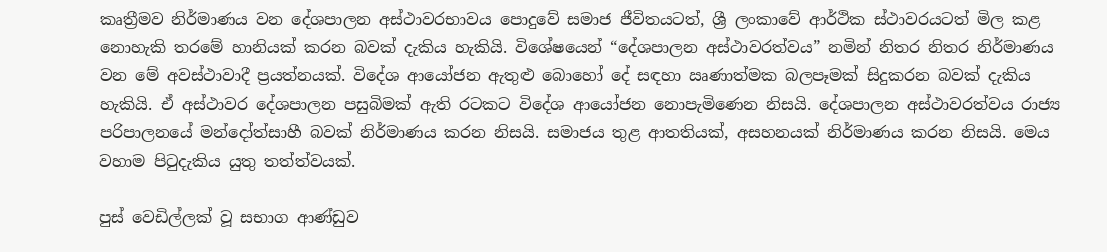කෘත්‍රීමව නිර්මාණය වන දේශපාලන අස්ථාවරභාවය පොදුවේ සමාජ ජීවිතයටත්, ශ්‍රී ලංකාවේ ආර්ථික ස්ථාවරයටත් මිල කළ නොහැකි තරමේ හානියක් කරන බවක් දැකිය හැකියි. විශේෂයෙන් “දේශපාලන අස්ථාවරත්වය” නමින් නිතර නිතර නිර්මාණය වන මේ අවස්ථාවාදී ප්‍රයත්නයක්. විදේශ ආයෝජන ඇතුළු බොහෝ දේ සඳහා ඍණාත්මක බලපෑමක් සිදුකරන බවක් දැකිය හැකියි. ඒ අස්ථාවර දේශපාලන පසුබිමක් ඇති රටකට විදේශ ආයෝජන නොපැමිණෙන නිසයි. දේශපාලන අස්ථාවරත්වය රාජ්‍ය පරිපාලනයේ මන්දෝත්සාහී බවක් නිර්මාණය කරන නිසයි. සමාජය තුළ ආතතියක්, අසහනයක් නිර්මාණය කරන නිසයි. මෙය වහාම පිටුදැකිය යුතු තත්ත්වයක්.

පුස් වෙඩිල්ලක් වූ සභාග ආණ්ඩුව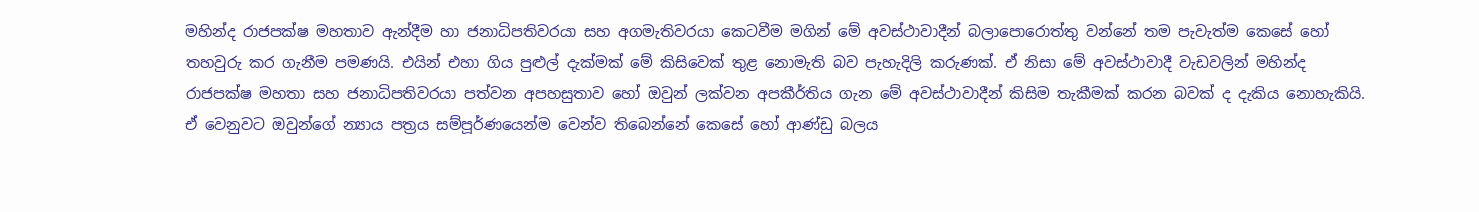මහින්ද රාජපක්ෂ මහතාව ඇන්දීම හා ජනාධිපතිවරයා සහ අගමැතිවරයා කෙටවීම මගින් මේ අවස්ථාවාදීන් බලාපොරොත්තු වන්නේ තම පැවැත්ම කෙසේ හෝ තහවුරු කර ගැනීම පමණයි. එයින් එහා ගිය පුළුල් දැක්මක් මේ කිසිවෙක් තුළ නොමැති බව පැහැදිලි කරුණක්. ඒ නිසා මේ අවස්ථාවාදී වැඩවලින් මහින්ද රාජපක්ෂ මහතා සහ ජනාධිපතිවරයා පත්වන අපහසුතාව හෝ ඔවුන් ලක්වන අපකීර්තිය ගැන මේ අවස්ථාවාදීන් කිසිම තැකීමක් කරන බවක් ද දැකිය නොහැකියි. ඒ වෙනුවට ඔවුන්ගේ න්‍යාය පත්‍රය සම්පූර්ණයෙන්ම වෙන්ව තිබෙන්නේ කෙසේ හෝ ආණ්ඩු බලය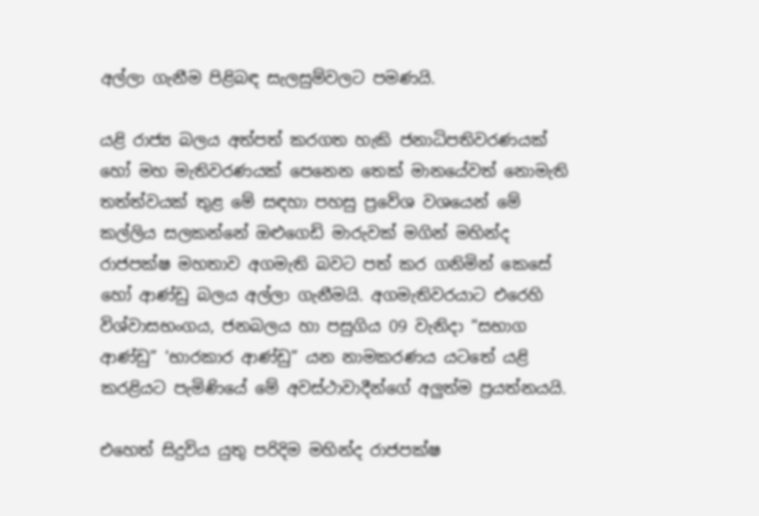අල්ලා ගැනීම පිළිබඳ සැලසුම්වලට පමණයි.

යළි රාජ්‍ය බලය අත්පත් කරගත හැකි ජනාධිපතිවරණයක් හෝ මහ මැතිවරණයක් පෙනෙන තෙක් මානයේවත් නොමැති තත්ත්වයක් තුළ මේ සඳහා පහසු ප්‍රවේශ වශයෙන් මේ කල්ලිය සලකන්නේ ඔළුගෙඩි මාරුවක් මගින් මහින්ද රාජපක්ෂ මහතාව අගමැති බවට පත් කර ගනිමින් කෙසේ හෝ ආණ්ඩු බලය අල්ලා ගැනීමයි. අගමැතිවරයාට එරෙහි විශ්වාසභංගය, ජනබලය හා පසුගිය 09 වැනිදා “සභාග ආණ්ඩු” ‘භාරකාර ආණ්ඩු” යන නාමකරණය යටතේ යළි කරළියට පැමිණියේ මේ අවස්ථාවාදීන්ගේ අලුත්ම ප්‍රයත්නයයි.

එහෙත් සිදුවිය යුතු පරිදිම මහින්ද රාජපක්ෂ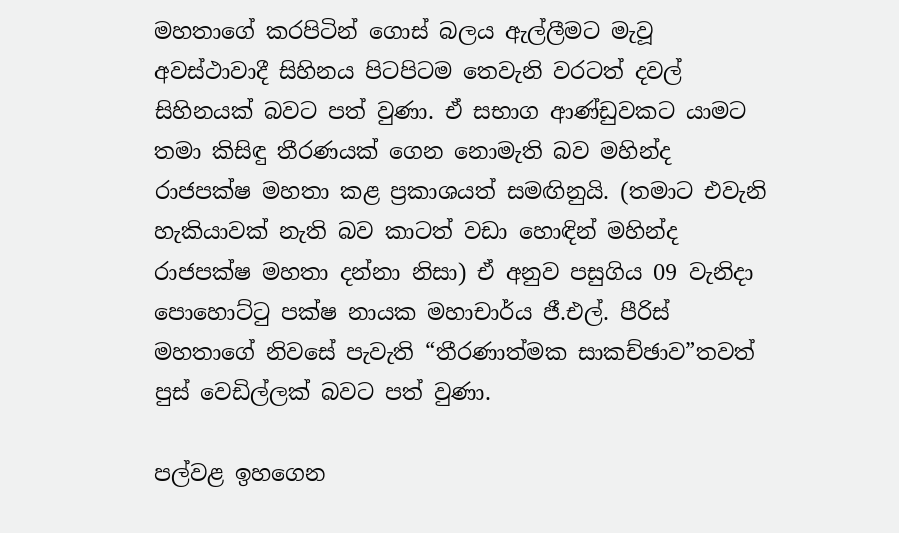මහතාගේ කරපිටින් ගොස් බලය ඇල්ලීමට මැවූ අවස්ථාවාදී සිහිනය පිටපිටම තෙවැනි වරටත් දවල් සිහිනයක් බවට පත් වුණා. ඒ සභාග ආණ්ඩුවකට යාමට තමා කිසිඳු තීරණයක් ගෙන නොමැති බව මහින්ද රාජපක්ෂ මහතා කළ ප්‍රකාශයත් සමඟිනුයි. (තමාට එවැනි හැකියාවක් නැති බව කාටත් වඩා හොඳින් මහින්ද රාජපක්ෂ මහතා දන්නා නිසා) ඒ අනුව පසුගිය 09 වැනිදා පොහොට්ටු පක්ෂ නායක මහාචාර්ය ජී.එල්. පීරිස් මහතාගේ නිවසේ පැවැති “තීරණාත්මක සාකච්ඡාව”තවත් පුස් වෙඩිල්ලක් බවට පත් වුණා.

පල්වළ ඉහගෙන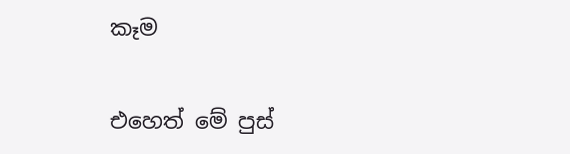කෑම

එහෙත් මේ පුස්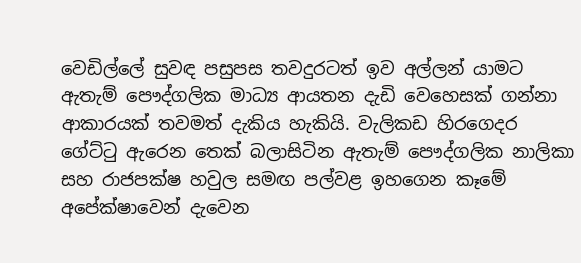වෙඩිල්ලේ සුවඳ පසුපස තවදුරටත් ඉව අල්ලන් යාමට ඇතැම් පෞද්ගලික මාධ්‍ය ආයතන දැඩි වෙහෙසක් ගන්නා ආකාරයක් තවමත් දැකිය හැකියි. වැලිකඩ හිරගෙදර ගේට්ටු ඇරෙන තෙක් බලාසිටින ඇතැම් පෞද්ගලික නාලිකා සහ රාජපක්ෂ හවුල සමඟ පල්වළ ඉහගෙන කෑමේ අපේක්ෂාවෙන් දැවෙන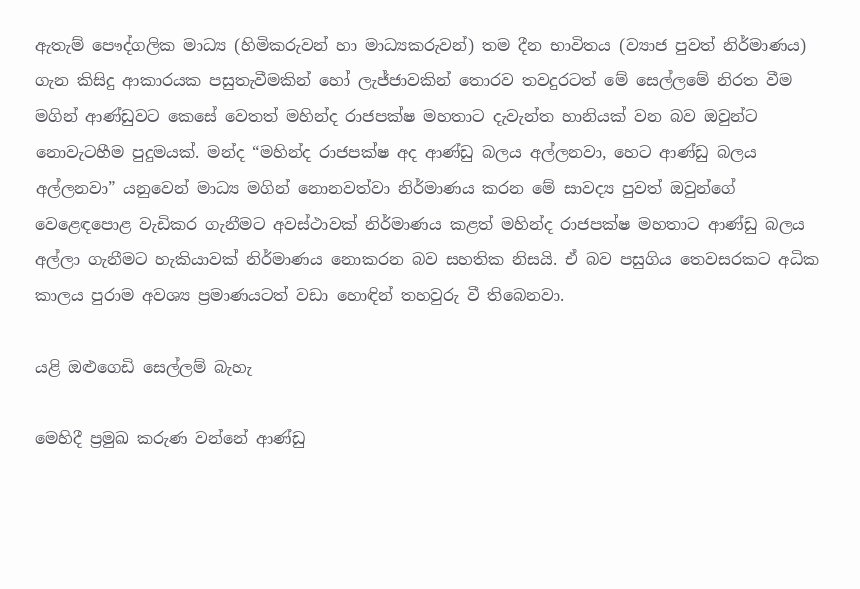ඇතැම් පෞද්ගලික මාධ්‍ය (හිමිකරුවන් හා මාධ්‍යකරුවන්) තම දීන භාවිතය (ව්‍යාජ පුවත් නිර්මාණය) ගැන කිසිදු ආකාරයක පසුතැවීමකින් හෝ ලැජ්ජාවකින් තොරව තවදුරටත් මේ සෙල්ලමේ නිරත වීම මගින් ආණ්ඩුවට කෙසේ වෙතත් මහින්ද රාජපක්ෂ මහතාට දැවැන්ත හානියක් වන බව ඔවුන්ට නොවැටහීම පුදුමයක්. මන්ද “මහින්ද රාජපක්ෂ අද ආණ්ඩු බලය අල්ලනවා, හෙට ආණ්ඩු බලය අල්ලනවා” යනුවෙන් මාධ්‍ය මගින් නොනවත්වා නිර්මාණය කරන මේ සාවද්‍ය පුවත් ඔවුන්ගේ වෙළෙඳපොළ වැඩිකර ගැනීමට අවස්ථාවක් නිර්මාණය කළත් මහින්ද රාජපක්ෂ මහතාට ආණ්ඩු බලය අල්ලා ගැනීමට හැකියාවක් නිර්මාණය නොකරන බව සහතික නිසයි. ඒ බව පසුගිය තෙවසරකට අධික කාලය පුරාම අවශ්‍ය ප්‍රමාණයටත් වඩා හොඳින් තහවුරු වී තිබෙනවා.

යළි ඔළුගෙඩි සෙල්ලම් බැහැ

මෙහිදී ප්‍රමුඛ කරුණ වන්නේ ආණ්ඩු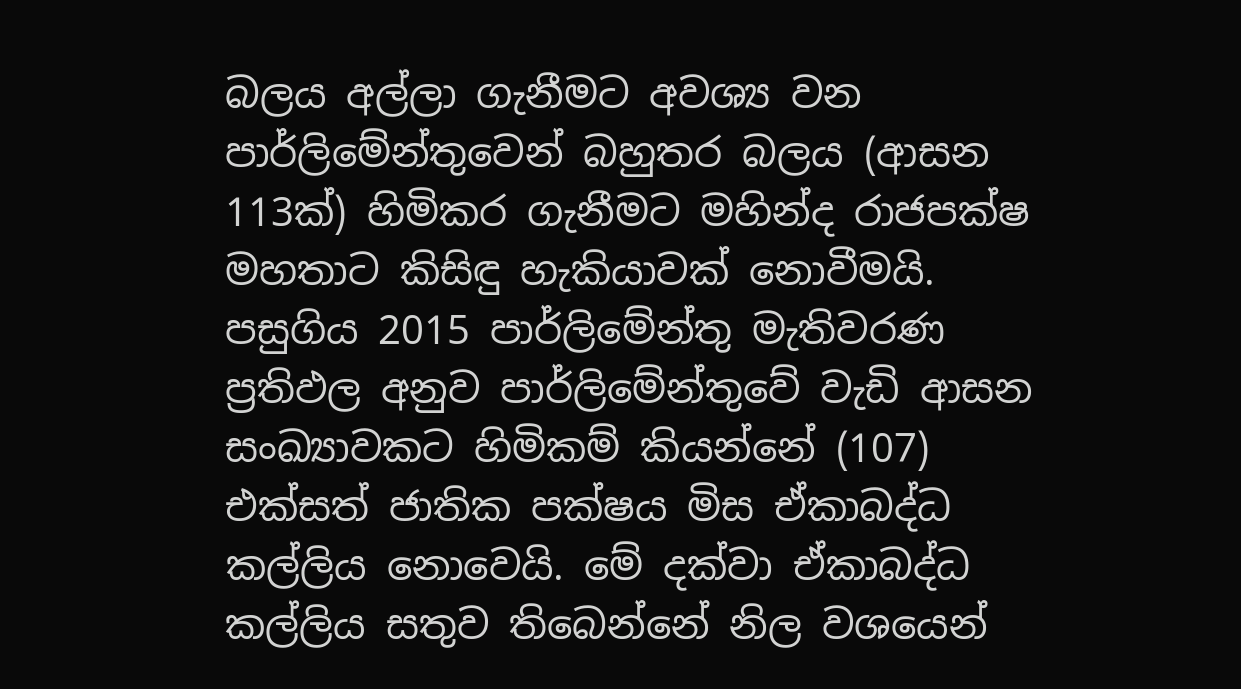බලය අල්ලා ගැනීමට අවශ්‍ය වන පාර්ලිමේන්තුවෙන් බහුතර බලය (ආසන 113ක්) හිමිකර ගැනීමට මහින්ද රාජපක්ෂ මහතාට කිසිඳු හැකියාවක් නොවීමයි. පසුගිය 2015 පාර්ලිමේන්තු මැතිවරණ ප්‍රතිඵල අනුව පාර්ලිමේන්තුවේ වැඩි ආසන සංඛ්‍යාවකට හිමිකම් කියන්නේ (107) එක්සත් ජාතික පක්ෂය මිස ඒකාබද්ධ කල්ලිය නොවෙයි. මේ දක්වා ඒකාබද්ධ කල්ලිය සතුව තිබෙන්නේ නිල වශයෙන්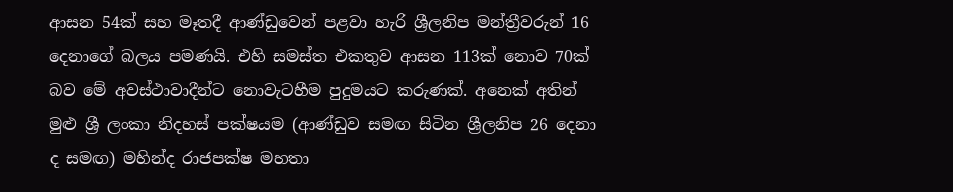ආසන 54ක් සහ මෑතදී ආණ්ඩුවෙන් පළවා හැරි ශ්‍රීලනිප මන්ත්‍රීවරුන් 16 දෙනාගේ බලය පමණයි. එහි සමස්ත එකතුව ආසන 113ක් නොව 70ක් බව මේ අවස්ථාවාදීන්ට නොවැටහීම පුදුමයට කරුණක්. අනෙක් අතින් මුළු ශ්‍රී ලංකා නිදහස් පක්ෂයම (ආණ්ඩුව සමඟ සිටින ශ්‍රීලනිප 26 දෙනා ද සමඟ) මහින්ද රාජපක්ෂ මහතා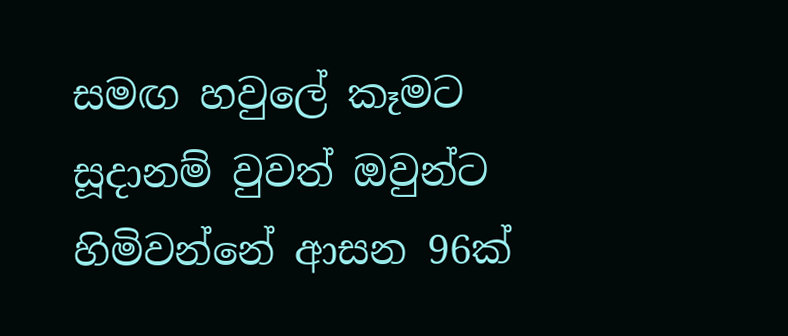සමඟ හවුලේ කෑමට සූදානම් වුවත් ඔවුන්ට හිමිවන්නේ ආසන 96ක්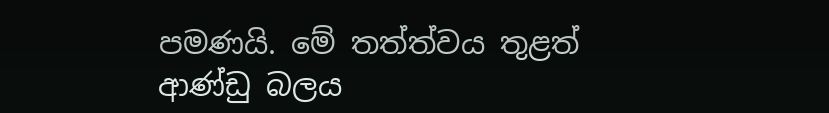පමණයි. මේ තත්ත්වය තුළත් ආණ්ඩු බලය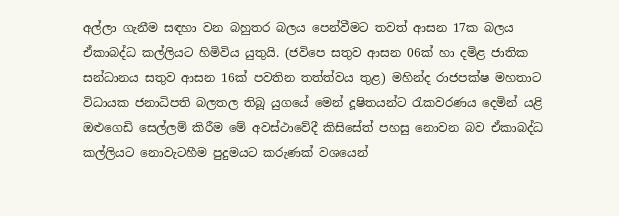අල්ලා ගැනීම සඳහා වන බහුතර බලය පෙන්වීමට තවත් ආසන 17ක බලය ඒකාබද්ධ කල්ලියට හිමිවිය යුතුයි. (ජවිපෙ සතුව ආසන 06ක් හා දමිළ ජාතික සන්ධානය සතුව ආසන 16ක් පවතින තත්ත්වය තුළ) මහින්ද රාජපක්ෂ මහතාට විධායක ජනාධිපති බලතල තිබූ යුගයේ මෙන් දූෂිතයන්ට රැකවරණය දෙමින් යළි ඔළුගෙඩි සෙල්ලම් කිරීම මේ අවස්ථාවේදී කිසිසේත් පහසු නොවන බව ඒකාබද්ධ කල්ලියට නොවැටහීම පුදුමයට කරුණක් වශයෙන්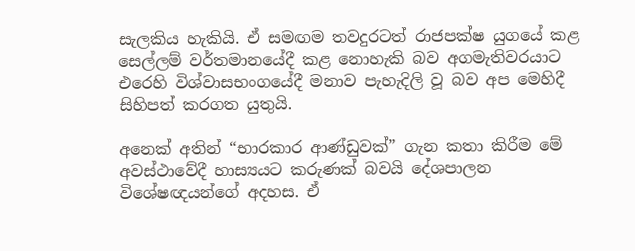සැලකිය හැකියි. ඒ සමඟම තවදුරටත් රාජපක්ෂ යුගයේ කළ සෙල්ලම් වර්තමානයේදී කළ නොහැකි බව අගමැතිවරයාට එරෙහි විශ්වාසභංගයේදී මනාව පැහැදිලි වූ බව අප මෙහිදී සිහිපත් කරගත යුතුයි.

අනෙක් අතින් “භාරකාර ආණ්ඩුවක්” ගැන කතා කිරීම මේ අවස්ථාවේදී හාස්‍යයට කරුණක් බවයි දේශපාලන විශේෂඥයන්ගේ අදහස. ඒ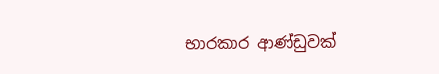භාරකාර ආණ්ඩුවක්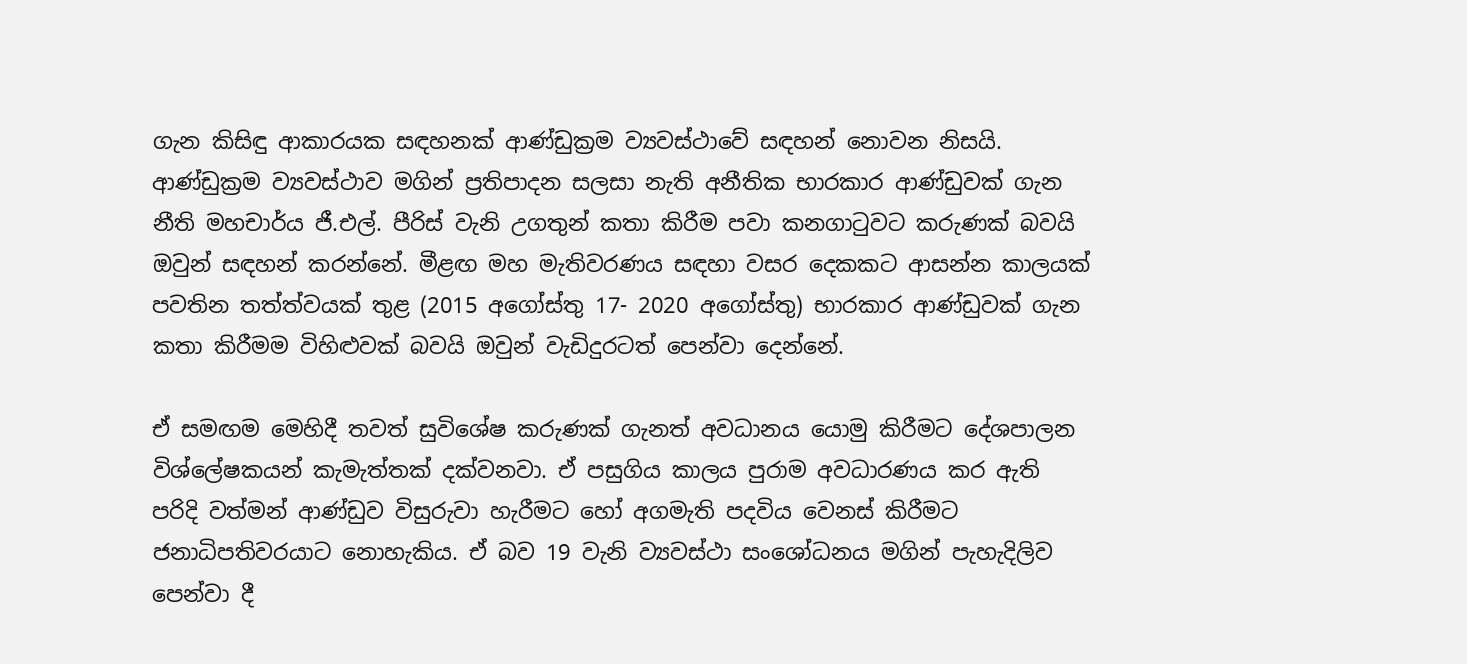ගැන කිසිඳු ආකාරයක සඳහනක් ආණ්ඩුක්‍රම ව්‍යවස්ථාවේ සඳහන් නොවන නිසයි. ආණ්ඩුක්‍රම ව්‍යවස්ථාව මගින් ප්‍රතිපාදන සලසා නැති අනීතික භාරකාර ආණ්ඩුවක් ගැන නීති මහචාර්ය ජී.එල්. පීරිස් වැනි උගතුන් කතා කිරීම පවා කනගාටුවට කරුණක් බවයි ඔවුන් සඳහන් කරන්නේ. මීළඟ මහ මැතිවරණය සඳහා වසර දෙකකට ආසන්න කාලයක් පවතින තත්ත්වයක් තුළ (2015 අගෝස්තු 17- 2020 අගෝස්තු) භාරකාර ආණ්ඩුවක් ගැන කතා කිරීමම විහිළුවක් බවයි ඔවුන් වැඩිදුරටත් පෙන්වා දෙන්නේ.

ඒ සමඟම මෙහිදී තවත් සුවිශේෂ කරුණක් ගැනත් අවධානය යොමු කිරීමට දේශපාලන විශ්ලේෂකයන් කැමැත්තක් දක්වනවා. ඒ පසුගිය කාලය පුරාම අවධාරණය කර ඇති පරිදි වත්මන් ආණ්ඩුව විසුරුවා හැරීමට හෝ අගමැති පදවිය වෙනස් කිරීමට ජනාධිපතිවරයාට නොහැකිය. ඒ බව 19 වැනි ව්‍යවස්ථා සංශෝධනය මගින් පැහැදිලිව පෙන්වා දී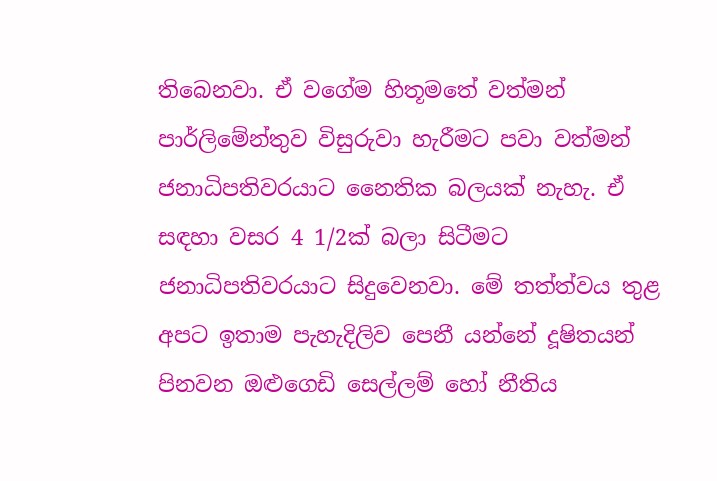තිබෙනවා. ඒ වගේම හිතූමතේ වත්මන් පාර්ලිමේන්තුව විසුරුවා හැරීමට පවා වත්මන් ජනාධිපතිවරයාට නෛතික බලයක් නැහැ. ඒ සඳහා වසර 4 1/2ක් බලා සිටීමට ජනාධිපතිවරයාට සිදුවෙනවා. මේ තත්ත්වය තුළ අපට ඉතාම පැහැදිලිව පෙනී යන්නේ දූෂිතයන් පිනවන ඔළුගෙඩි සෙල්ලම් හෝ නීතිය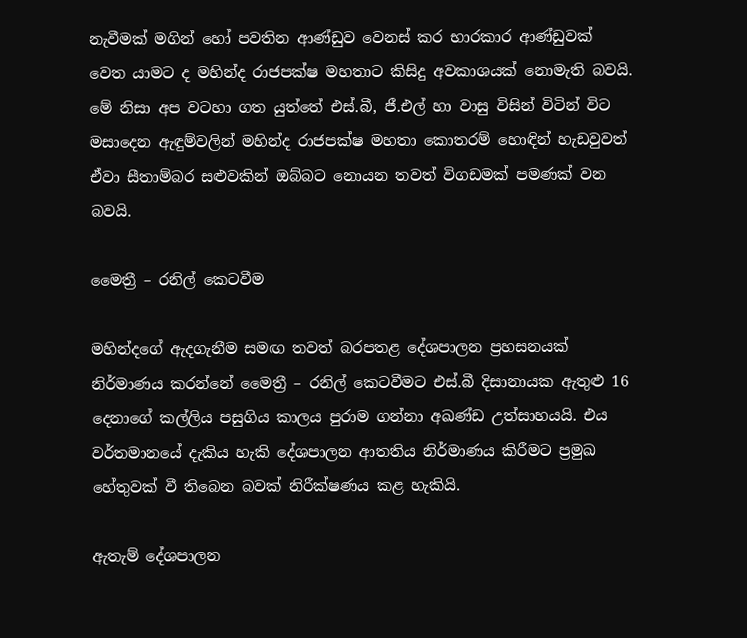නැවීමක් මගින් හෝ පවතින ආණ්ඩුව වෙනස් කර භාරකාර ආණ්ඩුවක් වෙත යාමට ද මහින්ද රාජපක්ෂ මහතාට කිසිදු අවකාශයක් නොමැති බවයි. මේ නිසා අප වටහා ගත යුත්තේ එස්.බී, ජී.එල් හා වාසු විසින් විටින් විට මසාදෙන ඇඳුම්වලින් මහින්ද රාජපක්ෂ මහතා කොතරම් හොඳින් හැඩවුවත් ඒවා සීතාම්බර සළුවකින් ඔබ්බට නොයන තවත් විගඩමක් පමණක් වන බවයි.

මෛත්‍රී – රනිල් කෙටවීම

මහින්දගේ ඇදගැනීම සමඟ තවත් බරපතළ දේශපාලන ප්‍රහසනයක් නිර්මාණය කරන්නේ මෛත්‍රී – රනිල් කෙටවීමට එස්.බී දිසානායක ඇතුළු 16 දෙනාගේ කල්ලිය පසුගිය කාලය පුරාම ගන්නා අඛණ්ඩ උත්සාහයයි. එය වර්තමානයේ දැකිය හැකි දේශපාලන ආතතිය නිර්මාණය කිරීමට ප්‍රමුඛ හේතුවක් වී තිබෙන බවක් නිරීක්ෂණය කළ හැකියි.

ඇතැම් දේශපාලන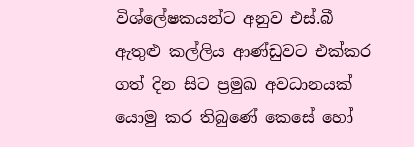විශ්ලේෂකයන්ට අනුව එස්.බී ඇතුළු කල්ලිය ආණ්ඩුවට එක්කර ගත් දින සිට ප්‍රමුඛ අවධානයක් යොමු කර තිබුණේ කෙසේ හෝ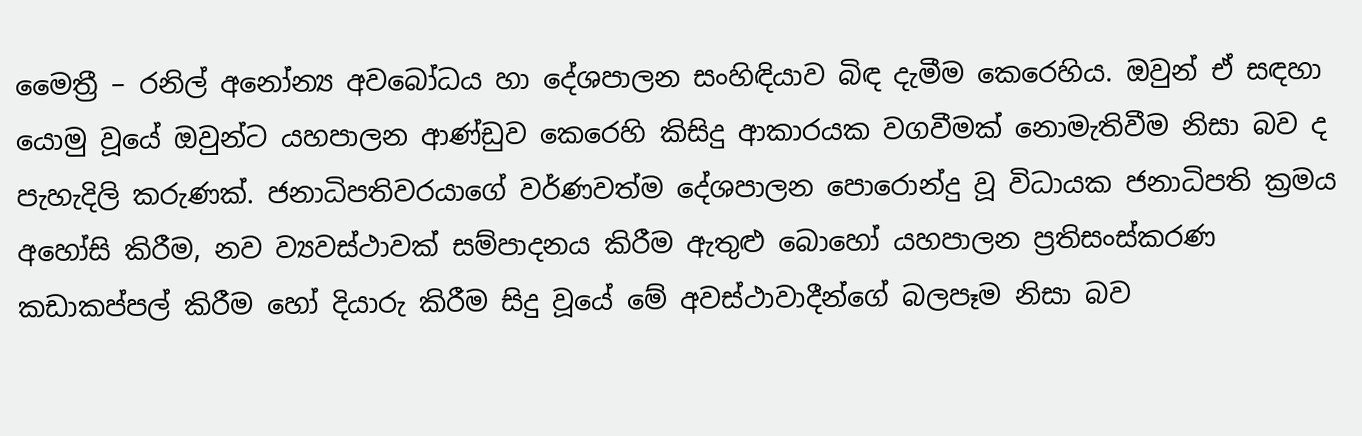මෛත්‍රී – රනිල් අනෝන්‍ය අවබෝධය හා දේශපාලන සංහිඳියාව බිඳ දැමීම කෙරෙහිය. ඔවුන් ඒ සඳහා යොමු වූයේ ඔවුන්ට යහපාලන ආණ්ඩුව කෙරෙහි කිසිදු ආකාරයක වගවීමක් නොමැතිවීම නිසා බව ද පැහැදිලි කරුණක්. ජනාධිපතිවරයාගේ වර්ණවත්ම දේශපාලන පොරොන්දු වූ විධායක ජනාධිපති ක්‍රමය අහෝසි කිරීම, නව ව්‍යවස්ථාවක් සම්පාදනය කිරීම ඇතුළු බොහෝ යහපාලන ප්‍රතිසංස්කරණ කඩාකප්පල් කිරීම හෝ දියාරු කිරීම සිදු වූයේ මේ අවස්ථාවාදීන්ගේ බලපෑම නිසා බව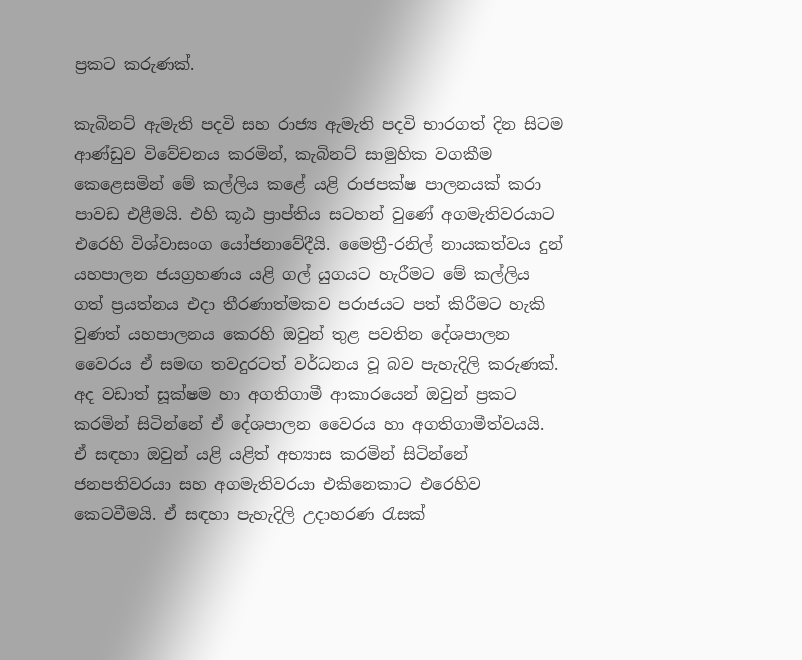ප්‍රකට කරුණක්.

කැබිනට් ඇමැති පදවි සහ රාජ්‍ය ඇමැති පදවි භාරගත් දින සිටම ආණ්ඩුව විවේචනය කරමින්, කැබිනට් සාමුහික වගකීම කෙළෙසමින් මේ කල්ලිය කළේ යළි රාජපක්ෂ පාලනයක් කරා පාවඩ එළීමයි. එහි කූඨ ප්‍රාප්තිය සටහන් වුණේ අගමැතිවරයාට එරෙහි විශ්වාසංග යෝජනාවේදීයි. මෛත්‍රී-රනිල් නායකත්වය දුන් යහපාලන ජයග්‍රහණය යළි ගල් යුගයට හැරීමට මේ කල්ලිය ගත් ප්‍රයත්නය එදා තීරණාත්මකව පරාජයට පත් කිරීමට හැකි වුණත් යහපාලනය කෙරහි ඔවුන් තුළ පවතින දේශපාලන වෛරය ඒ සමඟ තවදුරටත් වර්ධනය වූ බව පැහැදිලි කරුණක්. අද වඩාත් සූක්ෂම හා අගතිගාමී ආකාරයෙන් ඔවුන් ප්‍රකට කරමින් සිටින්නේ ඒ දේශපාලන වෛරය හා අගතිගාමීත්වයයි. ඒ සඳහා ඔවුන් යළි යළිත් අභ්‍යාස කරමින් සිටින්නේ ජනපතිවරයා සහ අගමැතිවරයා එකිනෙකාට එරෙහිව කෙටවීමයි. ඒ සඳහා පැහැදිලි උදාහරණ රැසක්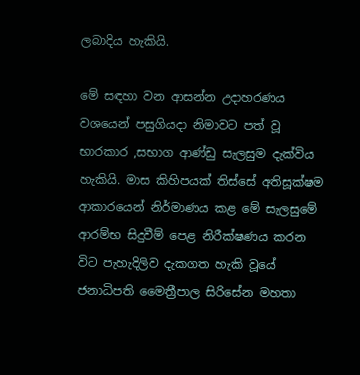ලබාදිය හැකියි.

මේ සඳහා වන ආසන්න උදාහරණය වශයෙන් පසුගියදා නිමාවට පත් වූ භාරකාර ,සභාග ආණ්ඩු සැලසුම දැක්විය හැකියි. මාස කිහිපයක් තිස්සේ අතිසූක්ෂම ආකාරයෙන් නිර්මාණය කළ මේ සැලසුමේ ආරම්භ සිදුවීම් පෙළ නිරීක්ෂණය කරන විට පැහැදිලිව දැකගත හැකි වූයේ ජනාධිපති මෛත්‍රීපාල සිරිසේන මහතා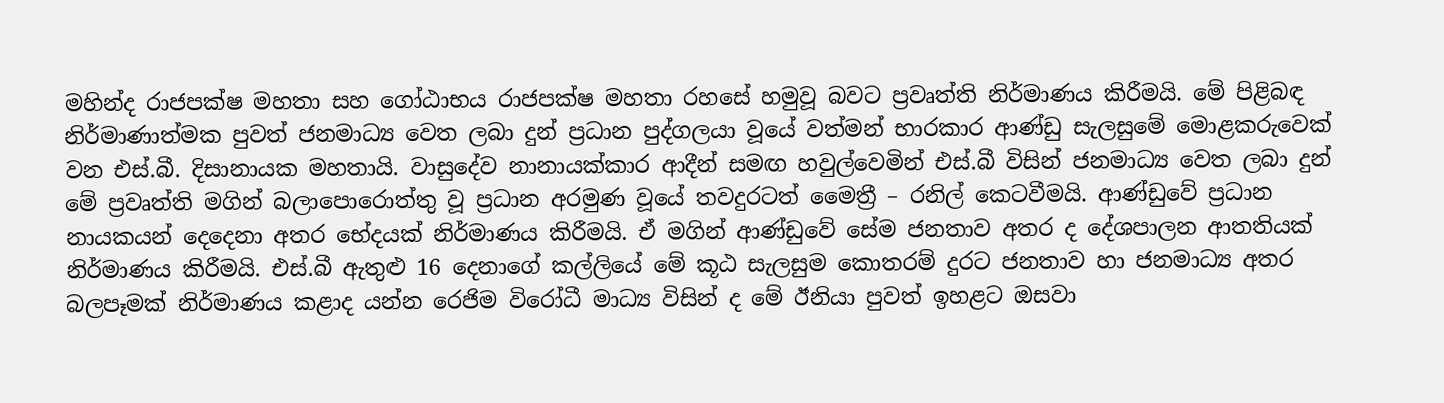මහින්ද රාජපක්ෂ මහතා සහ ගෝඨාභය රාජපක්ෂ මහතා රහසේ හමුවූ බවට ප්‍රවෘත්ති නිර්මාණය කිරීමයි. මේ පිළිබඳ නිර්මාණාත්මක පුවත් ජනමාධ්‍ය වෙත ලබා දුන් ප්‍රධාන පුද්ගලයා වූයේ වත්මන් භාරකාර ආණ්ඩු සැලසුමේ මොළකරුවෙක් වන එස්.බී. දිසානායක මහතායි. වාසුදේව නානායක්කාර ආදීන් සමඟ හවුල්වෙමින් එස්.බී විසින් ජනමාධ්‍ය වෙත ලබා දුන් මේ ප්‍රවෘත්ති මගින් බලාපොරොත්තු වූ ප්‍රධාන අරමුණ වූයේ තවදුරටත් මෛත්‍රී – රනිල් කෙටවීමයි. ආණ්ඩුවේ ප්‍රධාන නායකයන් දෙදෙනා අතර භේදයක් නිර්මාණය කිරීමයි. ඒ මගින් ආණ්ඩුවේ සේම ජනතාව අතර ද දේශපාලන ආතතියක් නිර්මාණය කිරීමයි. එස්.බී ඇතුළු 16 දෙනාගේ කල්ලියේ මේ කූඨ සැලසුම කොතරම් දුරට ජනතාව හා ජනමාධ්‍ය අතර බලපෑමක් නිර්මාණය කළාද යන්න රෙජිම විරෝධී මාධ්‍ය විසින් ද මේ ඊනියා පුවත් ඉහළට ඔසවා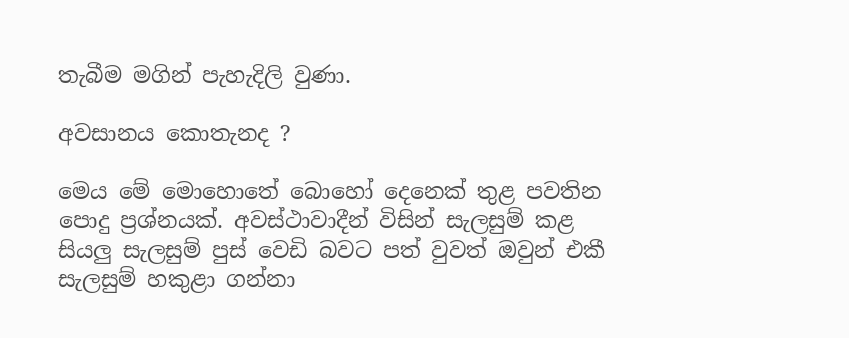තැබීම මගින් පැහැදිලි වුණා.

අවසානය කොතැනද ?

මෙය මේ මොහොතේ බොහෝ දෙනෙක් තුළ පවතින පොදු ප්‍රශ්නයක්. අවස්ථාවාදීන් විසින් සැලසුම් කළ සියලු සැලසුම් පුස් වෙඩි බවට පත් වුවත් ඔවුන් එකී සැලසුම් හකුළා ගන්නා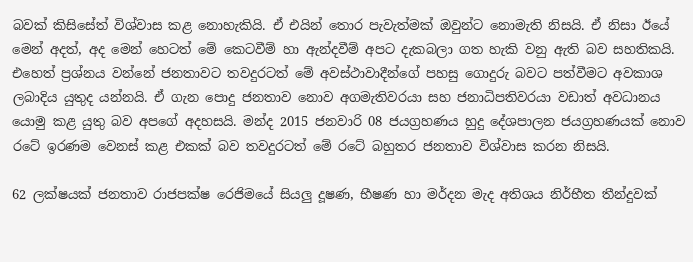බවක් කිසිසේත් විශ්වාස කළ නොහැකියි. ඒ එයින් තොර පැවැත්මක් ඔවුන්ට නොමැති නිසයි. ඒ නිසා ඊයේ මෙන් අදත්, අද මෙන් හෙටත් මේ කෙටවීම් හා ඇන්දවීම් අපට දැකබලා ගත හැකි වනු ඇති බව සහතිකයි. එහෙත් ප්‍රශ්නය වන්නේ ජනතාවට තවදුරටත් මේ අවස්ථාවාදීන්ගේ පහසු ගොදුරු බවට පත්වීමට අවකාශ ලබාදිය යුතුද යන්නයි. ඒ ගැන පොදු ජනතාව නොව අගමැතිවරයා සහ ජනාධිපතිවරයා වඩාත් අවධානය යොමු කළ යුතු බව අපගේ අදහසයි. මන්ද 2015 ජනවාරි 08 ජයග්‍රහණය හුදු දේශපාලන ජයග්‍රහණයක් නොව රටේ ඉරණම වෙනස් කළ එකක් බව තවදුරටත් මේ රටේ බහුතර ජනතාව විශ්වාස කරන නිසයි.

62 ලක්ෂයක් ජනතාව රාජපක්ෂ රෙජිමයේ සියලු දූෂණ, භීෂණ හා මර්දන මැද අතිශය නිර්භීත තීන්දුවක්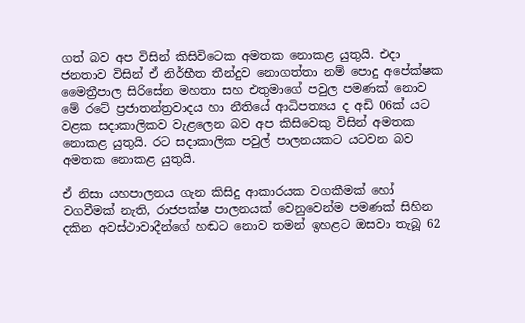ගත් බව අප විසින් කිසිවිටෙක අමතක නොකළ යුතුයි. එදා ජනතාව විසින් ඒ නිර්භීත තීන්දුව නොගත්තා නම් පොදු අපේක්ෂක මෛත්‍රීපාල සිරිසේන මහතා සහ එතුමාගේ පවුල පමණක් නොව මේ රටේ ප්‍රජාතන්ත්‍රවාදය හා නීතියේ ආධිපත්‍යය ද අඩි 06ක් යට වළක සදාකාලිකව වැළලෙන බව අප කිසිවෙකු විසින් අමතක නොකළ යුතුයි. රට සදාකාලික පවුල් පාලනයකට යටවන බව අමතක නොකළ යුතුයි.

ඒ නිසා යහපාලනය ගැන කිසිදු ආකාරයක වගකීමක් හෝ වගවීමක් නැති, රාජපක්ෂ පාලනයක් වෙනුවෙන්ම පමණක් සිහින දකින අවස්ථාවාදීන්ගේ හඬට නොව තමන් ඉහළට ඔසවා තැබූ 62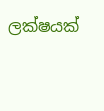ලක්ෂයක්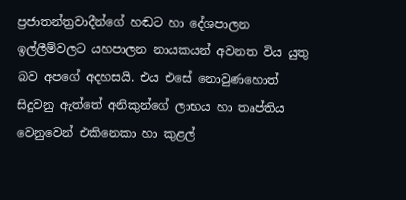ප්‍රජාතන්ත්‍රවාදීන්ගේ හඬට හා දේශපාලන ඉල්ලීම්වලට යහපාලන නායකයන් අවනත විය යුතු බව අපගේ අදහසයි. එය එසේ නොවුණහොත් සිදුවනු ඇත්තේ අනිකුන්ගේ ලාභය හා තෘප්තිය වෙනුවෙන් එකිනෙකා හා කුළල්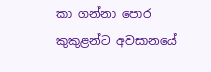කා ගන්නා පොර කුකුළන්ට අවසානයේ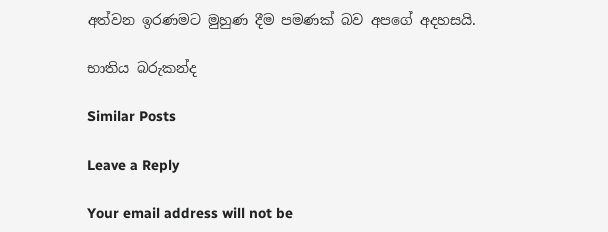අත්වන ඉරණමට මුහුණ දීම පමණක් බව අපගේ අදහසයි.

භාතිය බරුකන්ද

Similar Posts

Leave a Reply

Your email address will not be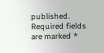published. Required fields are marked *